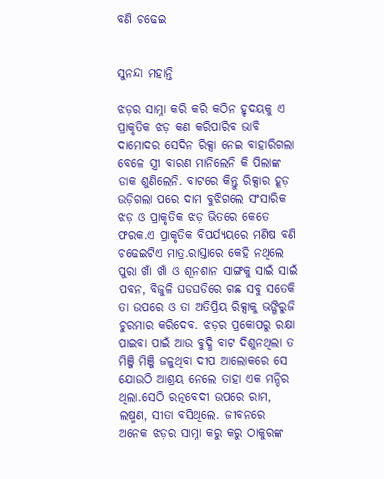ବଣି ଚଢେଇ


ସୁନନ୍ଦା ମହାନ୍ତି

ଝଡ଼ର ସାମ୍ନା କରି କରି କଠିନ ହୃଦୟକୁ ଏ ପ୍ରାକୃତିକ ଝଡ଼ କଣ କରିପାରିବ ଭାବି ଦାମୋଦର ସେଦିନ ରିକ୍ସା ନେଇ ବାହାରିଗଲା ବେଳେ ସ୍ତ୍ରୀ ବାରଣ ମାନିଲେନି କି ପିଲାଙ୍କ ଡାକ ଶୁଣିଲେନି. ବାଟରେ କିନ୍ତୁ ରିକ୍ସାର ହୂଡ଼ ଉଡ଼ିଗଲା ପରେ ଦାମ ବୁଝିଗଲେ ସଂସାରିକ ଝଡ଼ ଓ ପ୍ରାକୃତିକ ଝଡ଼ ଭିତରେ କେତେ ଫରକ.ଏ ପ୍ରାକୃତିକ ବିପର୍ଯ୍ୟୟରେ ମଣିଷ ବଣି ଚଢେଇଟିଏ ମାତ୍ର.ରାସ୍ତାରେ କେହି ନଥିଲେ ପୁରା ଖାଁ ଖାଁ ଓ ଶୂନଶାନ ସାଙ୍ଗକୁ ସାଇଁ ସାଇଁ ପବନ, ବିଜୁଳି ଘଡଘଡିରେ ଗଛ ସବୁ ସତେକି ତା ଉପରେ ଓ ତା ଅତିପ୍ରିୟ ରିକ୍ସାକୁ ଭଙ୍ଗିରୁଜି ଚୁରମାର କରିଦେବ. ଝଡ଼ର ପ୍ରକୋପରୁ ରକ୍ଷା ପାଇବା ପାଇଁ ଆଉ ବୁଦ୍ଧି ବାଟ ଦିଶୁନଥିଲା ତ ମିଞ୍ଜି ମିଞ୍ଜି ଜଳୁଥିବା ଦୀପ ଆଲୋକରେ ସେ ଯୋଉଠି ଆଶ୍ରୟ ନେଲେ ତାହା ଏକ ମନ୍ଦିର ଥିଲା.ସେଠି ରତ୍ନବେଦୀ ଉପରେ ରାମ, ଲଷ୍ମଣ, ସୀତା ବସିଥିଲେ. ଜୀବନରେ ଅନେକ ଝଡ଼ର ସାମ୍ନା କରୁ କରୁ ଠାକୁରଙ୍କ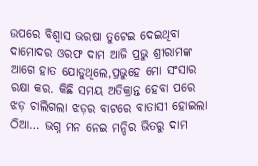ଉପରେ ବିଶ୍ୱାସ ଭରଷା ତୁଟେଇ ଦେଇଥିବା ଦାମୋଦର ଓରଫ ଦାମ ଆଜି ପ୍ରଭୁ ଶ୍ରୀରାମଙ୍କ ଆଗେ ହାତ ଯୋଡୁଥିଲେ,ପ୍ରଭୁହେ ମୋ ସଂସାର ରକ୍ଷା କର. କିଛି ସମୟ ଅତିକ୍ରାନ୍ତ ହେବା ପରେ ଝଡ଼ ଚାଲିଗଲା ଝଡ଼ର ବାଟରେ ବାତାସୀ ହୋଇଲା ଠିଆ… ଭଗ୍ନ ମନ ନେଇ ମନ୍ଦିର ଭିତରୁ ଦାମ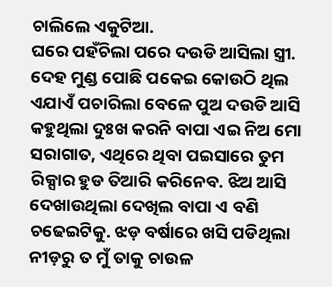ଚାଲିଲେ ଏକୁଟିଆ.
ଘରେ ପହଁଚିଲା ପରେ ଦଉଡି ଆସିଲା ସ୍ତ୍ରୀ. ଦେହ ମୁଣ୍ଡ ପୋଛି ପକେଇ କୋଉଠି ଥିଲ ଏଯାଏଁ ପଚାରିଲା ବେଳେ ପୁଅ ଦଉଡି ଆସି କହୁଥିଲା ଦୁଃଖ କରନି ବାପା ଏଇ ନିଅ ମୋ ସରାଗାତ, ଏଥିରେ ଥିବା ପଇସାରେ ତୁମ ରିକ୍ସାର ହୁଡ ତିଆରି କରିନେବ. ଝିଅ ଆସି ଦେଖାଉଥିଲା ଦେଖିଲ ବାପା ଏ ବଣି ଚଢେଇଟିକୁ. ଝଡ଼ ବର୍ଷାରେ ଖସି ପଡିଥିଲା ନୀଡ଼ରୁ ତ ମୁଁ ତାକୁ ଚାଉଳ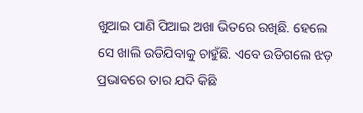ଖୁଆଇ ପାଣି ପିଆଇ ଅଖା ଭିତରେ ରଖିଛି. ହେଲେ ସେ ଖାଲି ଉଡିଯିବାକୁ ଚାହୁଁଛି. ଏବେ ଉଡିଗଲେ ଝଡ଼ ପ୍ରଭାବରେ ତାର ଯଦି କିଛି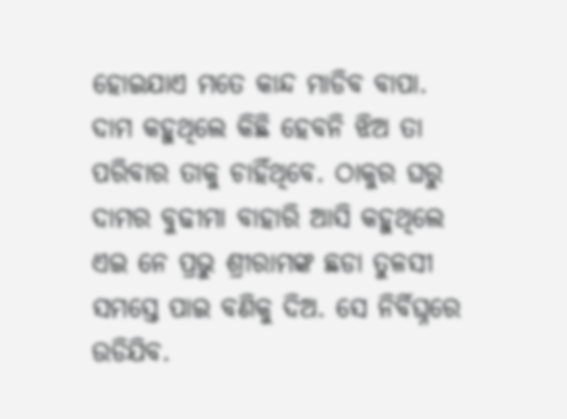ହୋଇଯାଏ ମତେ କାନ୍ଦ ମାଡିବ ବାପା. ଦାମ କହୁଥିଲେ କିଛି ହେବନି ଝିଅ ତା ପରିବାର ତାକୁ ଚାହିଁଥିବେ. ଠାକୁର ଘରୁ ଦାମର ବୁଢୀମା ବାହାରି ଆସି କହୁଥିଲେ ଏଇ ନେ ପ୍ରଭୁ ଶ୍ରୀରାମଙ୍କ ଛଡା ତୁଳସୀ ସମସ୍ତେ ପାଇ ବଣିକୁ ଦିଅ. ସେ ନିର୍ବିଘ୍ନରେ ଉଡିଯିବ.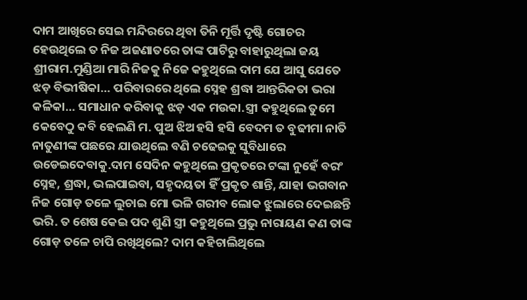ଦାମ ଆଖିରେ ସେଇ ମନ୍ଦିରରେ ଥିବା ତିନି ମୂର୍ତ୍ତି ଦୃଷ୍ଟି ଗୋଚର ହେଉଥିଲେ ତ ନିଜ ଅଜଣାତରେ ତାଙ୍କ ପାଟିରୁ ବାହାରୁଥିଲା ଜୟ ଶ୍ରୀରାମ.ମୁଣ୍ଡିଆ ମାରି ନିଜକୁ ନିଜେ କହୁଥିଲେ ଦାମ ଯେ ଆସୁ ଯେତେ ଝଡ଼ ବିଭୀଷିକା… ପରିବାରରେ ଥିଲେ ସ୍ନେହ ଶ୍ରଦ୍ଧା ଆନ୍ତରିକତା ଭରା କଳିକା… ସମାଧାନ କରିବାକୁ ଝଡ଼ ଏକ ମଉକା.ସ୍ତ୍ରୀ କହୁଥିଲେ ତୁମେ କେବେଠୁ କବି ହେଲଣି ମ. ପୁଅ ଝିଅ ହସି ହସି ବେଦମ ତ ବୁଢୀମା ନାତି ନାତୁଣୀଙ୍କ ପଛରେ ଯାଉଥିଲେ ବଣି ଚଢେଇକୁ ସୁବିଧାରେ ଉଡେଇଦେବାକୁ.ଦାମ ସେଦିନ କହୁଥିଲେ ପ୍ରକୃତରେ ଟଙ୍କା ନୁହେଁ ବରଂ ସ୍ନେହ, ଶ୍ରଦ୍ଧା, ଭଲପାଇବା, ସହୃଦୟତା ହିଁ ପ୍ରକୃତ ଶାନ୍ତି, ଯାହା ଭଗବାନ ନିଜ ଗୋଡ଼ ତଳେ ଲୁଚାଇ ମୋ ଭଳି ଗରୀବ ଲୋକ ଝୁଲାରେ ଦେଇଛନ୍ତି ଭରି. ତ ଶେଷ କେଇ ପଦ ଶୁଣି ସ୍ତ୍ରୀ କହୁଥିଲେ ପ୍ରଭୁ ନାରାୟଣ କଣ ତାଙ୍କ ଗୋଡ଼ ତଳେ ଚାପି ରଖିଥିଲେ? ଦାମ କହିଚାଲିଥିଲେ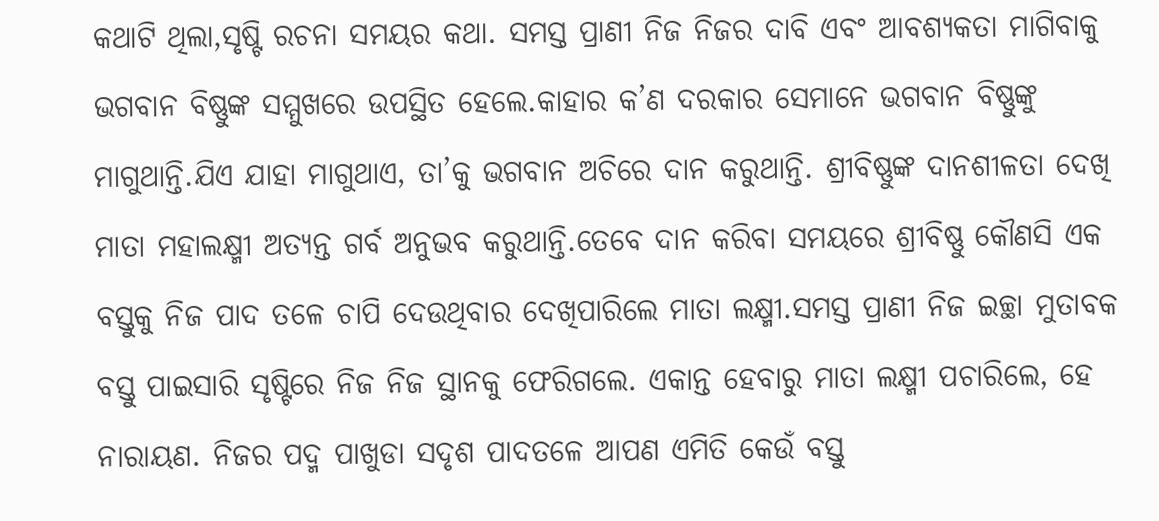କଥାଟି ଥିଲା,ସୃଷ୍ଟି ରଚନା ସମୟର କଥା. ସମସ୍ତ ପ୍ରାଣୀ ନିଜ ନିଜର ଦାବି ଏବଂ ଆବଶ୍ୟକତା ମାଗିବାକୁ ଭଗବାନ ବିଷ୍ଣୁଙ୍କ ସମ୍ମୁଖରେ ଉପସ୍ଥିତ ହେଲେ.କାହାର କ’ଣ ଦରକାର ସେମାନେ ଭଗବାନ ବିଷ୍ଣୁଙ୍କୁ ମାଗୁଥାନ୍ତି.ଯିଏ ଯାହା ମାଗୁଥାଏ, ତା’କୁ ଭଗବାନ ଅଚିରେ ଦାନ କରୁଥାନ୍ତି. ଶ୍ରୀବିଷ୍ଣୁଙ୍କ ଦାନଶୀଳତା ଦେଖି ମାତା ମହାଲକ୍ଷ୍ମୀ ଅତ୍ୟନ୍ତ ଗର୍ବ ଅନୁଭବ କରୁଥାନ୍ତି.ତେବେ ଦାନ କରିବା ସମୟରେ ଶ୍ରୀବିଷ୍ଣୁ କୌଣସି ଏକ ବସ୍ତୁକୁ ନିଜ ପାଦ ତଳେ ଚାପି ଦେଉଥିବାର ଦେଖିପାରିଲେ ମାତା ଲକ୍ଷ୍ମୀ.ସମସ୍ତ ପ୍ରାଣୀ ନିଜ ଇଚ୍ଛା ମୁତାବକ ବସ୍ତୁ ପାଇସାରି ସୃଷ୍ଟିରେ ନିଜ ନିଜ ସ୍ଥାନକୁ ଫେରିଗଲେ. ଏକାନ୍ତ ହେବାରୁ ମାତା ଲକ୍ଷ୍ମୀ ପଚାରିଲେ, ହେ ନାରାୟଣ. ନିଜର ପଦ୍ମ ପାଖୁଡା ସଦୃଶ ପାଦତଳେ ଆପଣ ଏମିତି କେଉଁ ବସ୍ତୁ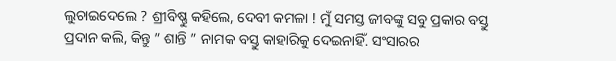ଲୁଚାଇଦେଲେ ? ଶ୍ରୀବିଷ୍ଣୁ କହିଲେ, ଦେବୀ କମଳା ! ମୁଁ ସମସ୍ତ ଜୀବଙ୍କୁ ସବୁ ପ୍ରକାର ବସ୍ତୁ ପ୍ରଦାନ କଲି, କିନ୍ତୁ ” ଶାନ୍ତି ” ନାମକ ବସ୍ତୁ କାହାରିକୁ ଦେଇନାହିଁ. ସଂସାରର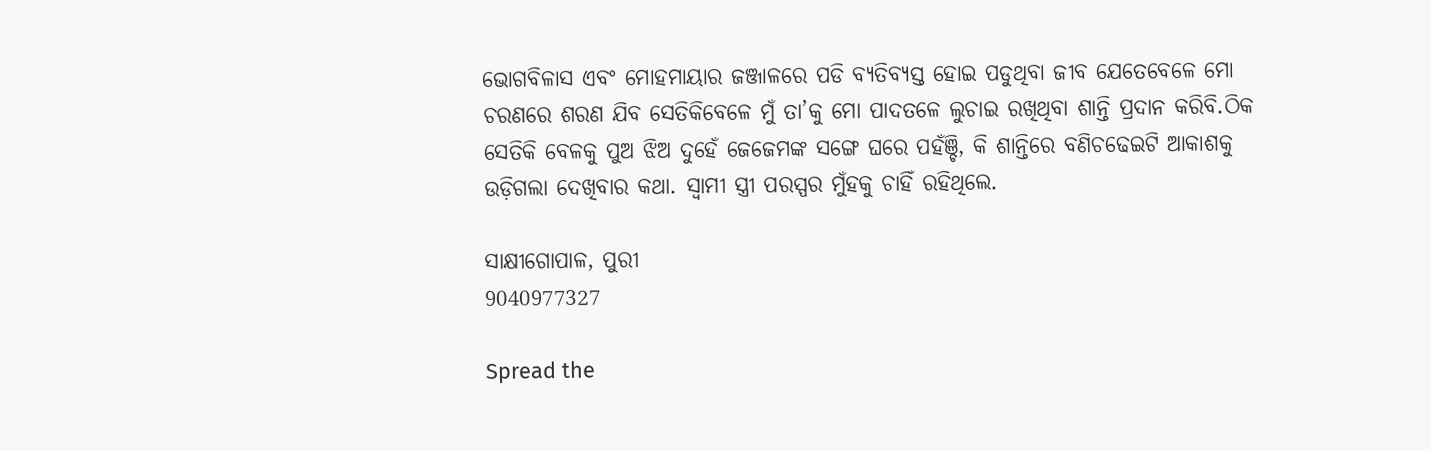ଭୋଗବିଳାସ ଏବଂ ମୋହମାୟାର ଜଞ୍ଜାଳରେ ପଡି ବ୍ଯତିବ୍ଯସ୍ତ ହୋଇ ପଡୁଥିବା ଜୀବ ଯେତେବେଳେ ମୋ ଚରଣରେ ଶରଣ ଯିବ ସେତିକିବେଳେ ମୁଁ ତା’କୁ ମୋ ପାଦତଳେ ଲୁଚାଇ ରଖିଥିବା ଶାନ୍ତି ପ୍ରଦାନ କରିବି.ଠିକ ସେତିକି ବେଳକୁ ପୁଅ ଝିଅ ଦୁହେଁ ଜେଜେମଙ୍କ ସଙ୍ଗେ ଘରେ ପହଁଞ୍ଚି, କି ଶାନ୍ତିରେ ବଣିଚଢେଇଟି ଆକାଶକୁ ଉଡ଼ିଗଲା ଦେଖିବାର କଥା. ସ୍ୱାମୀ ସ୍ତ୍ରୀ ପରସ୍ପର ମୁଁହକୁ ଚାହିଁ ରହିଥିଲେ.

ସାକ୍ଷୀଗୋପାଳ, ପୁରୀ
9040977327

Spread the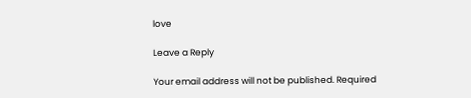love

Leave a Reply

Your email address will not be published. Required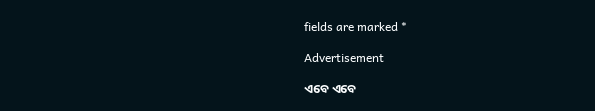fields are marked *

Advertisement

ଏବେ ଏବେ